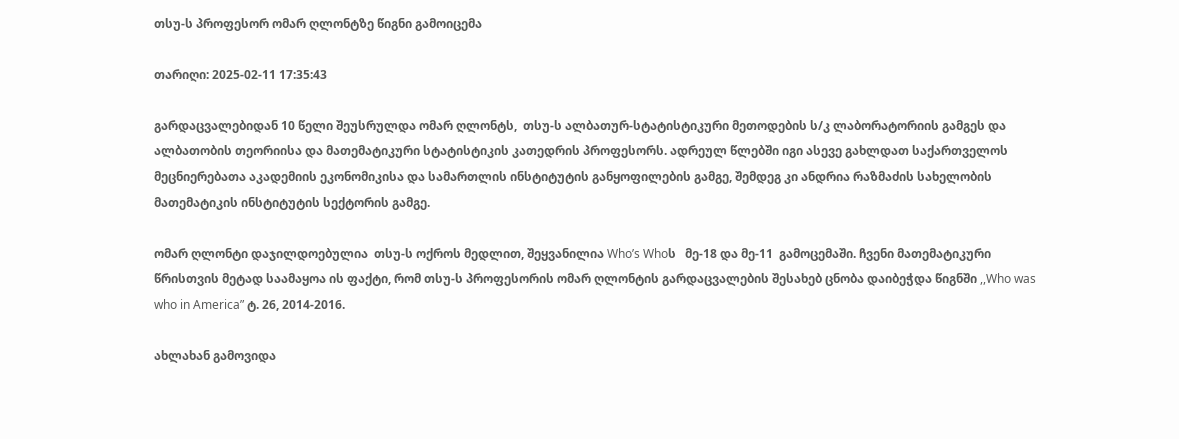თსუ-ს პროფესორ ომარ ღლონტზე წიგნი გამოიცემა

თარიღი: 2025-02-11 17:35:43

გარდაცვალებიდან 10 წელი შეუსრულდა ომარ ღლონტს,  თსუ-ს ალბათურ-სტატისტიკური მეთოდების ს/კ ლაბორატორიის გამგეს და ალბათობის თეორიისა და მათემატიკური სტატისტიკის კათედრის პროფესორს. ადრეულ წლებში იგი ასევე გახლდათ საქართველოს მეცნიერებათა აკადემიის ეკონომიკისა და სამართლის ინსტიტუტის განყოფილების გამგე, შემდეგ კი ანდრია რაზმაძის სახელობის მათემატიკის ინსტიტუტის სექტორის გამგე.

ომარ ღლონტი დაჯილდოებულია  თსუ-ს ოქროს მედლით, შეყვანილია Who’s Whoს   მე-18 და მე-11  გამოცემაში. ჩვენი მათემატიკური წრისთვის მეტად საამაყოა ის ფაქტი, რომ თსუ-ს პროფესორის ომარ ღლონტის გარდაცვალების შესახებ ცნობა დაიბეჭდა წიგნში ,,Who was who in America” ტ. 26, 2014-2016.

ახლახან გამოვიდა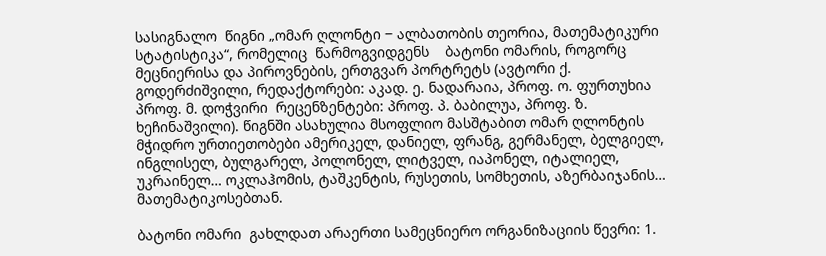სასიგნალო  წიგნი „ომარ ღლონტი ‒ ალბათობის თეორია, მათემატიკური სტატისტიკა“, რომელიც  წარმოგვიდგენს    ბატონი ომარის, როგორც მეცნიერისა და პიროვნების, ერთგვარ პორტრეტს (ავტორი ქ. გოდერძიშვილი, რედაქტორები: აკად. ე. ნადარაია, პროფ. ო. ფურთუხია პროფ. მ. დოჭვირი  რეცენზენტები: პროფ. პ. ბაბილუა, პროფ. ზ. ხეჩინაშვილი). წიგნში ასახულია მსოფლიო მასშტაბით ომარ ღლონტის მჭიდრო ურთიეთობები ამერიკელ, დანიელ, ფრანგ, გერმანელ, ბელგიელ, ინგლისელ, ბულგარელ, პოლონელ, ლიტველ, იაპონელ, იტალიელ, უკრაინელ… ოკლაჰომის, ტაშკენტის, რუსეთის, სომხეთის, აზერბაიჯანის… მათემატიკოსებთან.

ბატონი ომარი  გახლდათ არაერთი სამეცნიერო ორგანიზაციის წევრი: 1.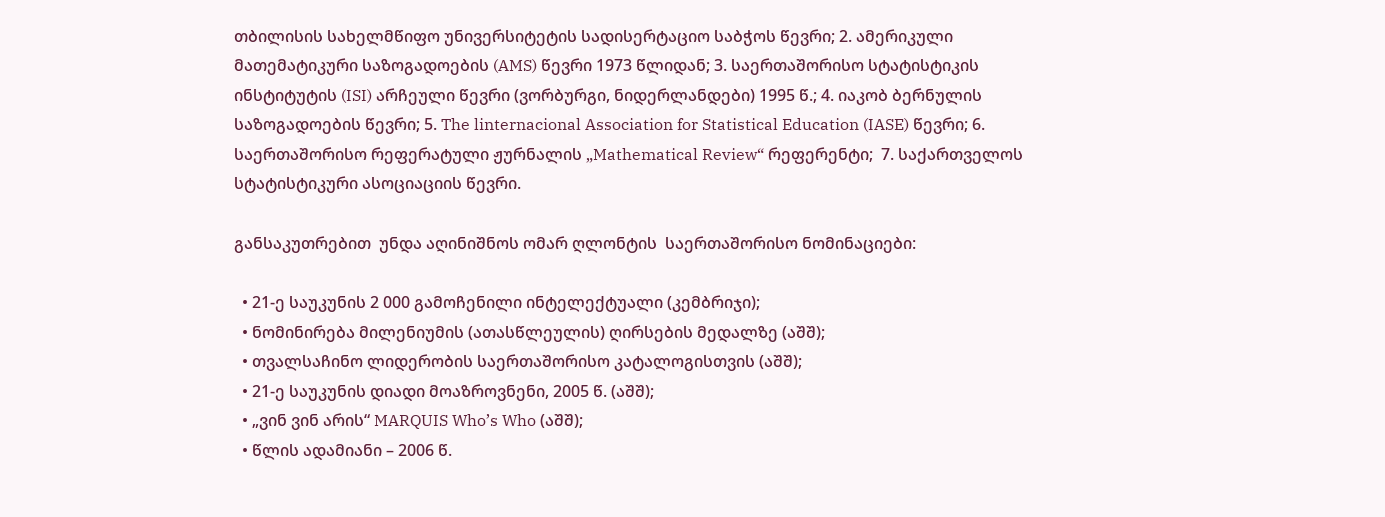თბილისის სახელმწიფო უნივერსიტეტის სადისერტაციო საბჭოს წევრი; 2. ამერიკული მათემატიკური საზოგადოების (AMS) წევრი 1973 წლიდან; 3. საერთაშორისო სტატისტიკის ინსტიტუტის (ISI) არჩეული წევრი (ვორბურგი, ნიდერლანდები) 1995 წ.; 4. იაკობ ბერნულის საზოგადოების წევრი; 5. The linternacional Association for Statistical Education (IASE) წევრი; 6. საერთაშორისო რეფერატული ჟურნალის „Mathematical Review“ რეფერენტი;  7. საქართველოს სტატისტიკური ასოციაციის წევრი.

განსაკუთრებით  უნდა აღინიშნოს ომარ ღლონტის  საერთაშორისო ნომინაციები:

  • 21-ე საუკუნის 2 000 გამოჩენილი ინტელექტუალი (კემბრიჯი);
  • ნომინირება მილენიუმის (ათასწლეულის) ღირსების მედალზე (აშშ);
  • თვალსაჩინო ლიდერობის საერთაშორისო კატალოგისთვის (აშშ);
  • 21-ე საუკუნის დიადი მოაზროვნენი, 2005 წ. (აშშ);
  • „ვინ ვინ არის“ MARQUIS Who’s Who (აშშ);
  • წლის ადამიანი – 2006 წ.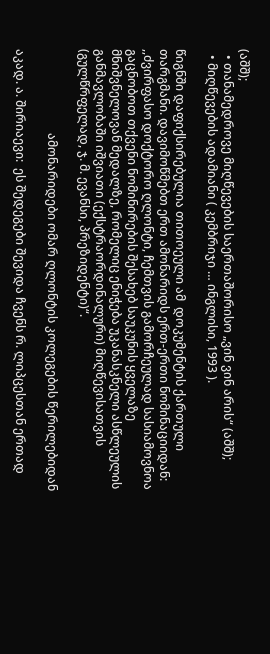(აშშ);
  • თანამედროვე მიღწევების საერთაშორისო „ვინ ვინ არის“ (აშშ);
  • მიღწევების ადამიანი ( კემბრიჯი … ინგლისი, 1993 ).

წიგნში დაფიქსირებულია თითოეული ამ  დოკუმენტის ქართული თარგმანი. დავიმოწმებთ ერთ ამონარიდს ერთ-ერთი ნომინაციიდან: ,,ძვირფასო დოქტორო ღლონტი, ჩემთვის გამორჩეულად სასიამოვნოა გაცნობოთ თქვენი ნომინირების შესახებ საუკუნის ყველაზე მნიშვნელოვან მედალზე, რომელიც ენიჭება უკანასკნელი ასწლეულის განმავლობაში იშვიათი (ექსტრაორდინალური) მიღწევისათვის (გულწრფელად, ჯ. მ. ევანსი, პრეზიდენტი)“.

                            ამონარიდები ომარ ღლონტის კოლეგების წერილებიდან

აკად. ა. შირიაევი:  ეს შედეგები შევიდა ჩვენს რ. ლიპცესთან ერთად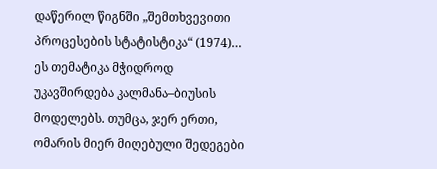დაწერილ წიგნში „შემთხვევითი პროცესების სტატისტიკა“ (1974)… ეს თემატიკა მჭიდროდ უკავშირდება კალმანა–ბიუსის მოდელებს. თუმცა, ჯერ ერთი, ომარის მიერ მიღებული შედეგები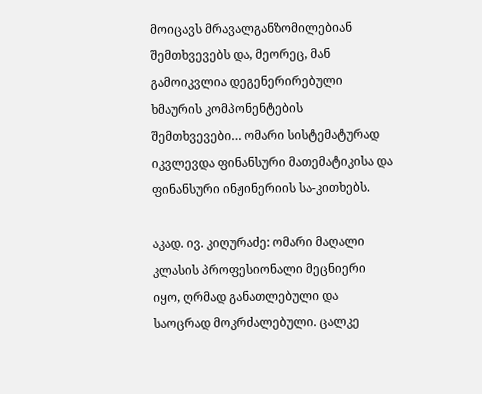მოიცავს მრავალგანზომილებიან შემთხვევებს და, მეორეც, მან გამოიკვლია დეგენერირებული ხმაურის კომპონენტების შემთხვევები… ომარი სისტემატურად იკვლევდა ფინანსური მათემატიკისა და ფინანსური ინჟინერიის სა-კითხებს.

აკად. ივ. კიღურაძე: ომარი მაღალი კლასის პროფესიონალი მეცნიერი იყო, ღრმად განათლებული და საოცრად მოკრძალებული. ცალკე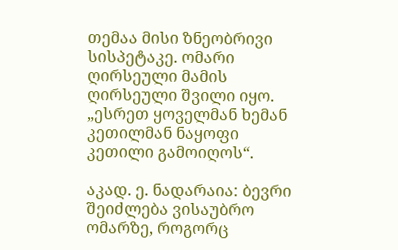თემაა მისი ზნეობრივი სისპეტაკე. ომარი ღირსეული მამის ღირსეული შვილი იყო. „ესრეთ ყოველმან ხემან კეთილმან ნაყოფი კეთილი გამოიღოს“.

აკად. ე. ნადარაია: ბევრი შეიძლება ვისაუბრო ომარზე, როგორც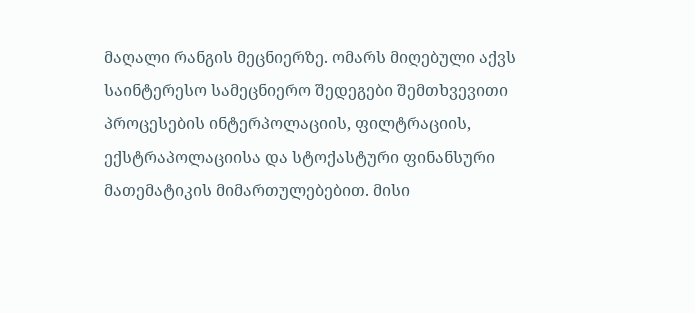მაღალი რანგის მეცნიერზე. ომარს მიღებული აქვს საინტერესო სამეცნიერო შედეგები შემთხვევითი პროცესების ინტერპოლაციის, ფილტრაციის, ექსტრაპოლაციისა და სტოქასტური ფინანსური მათემატიკის მიმართულებებით. მისი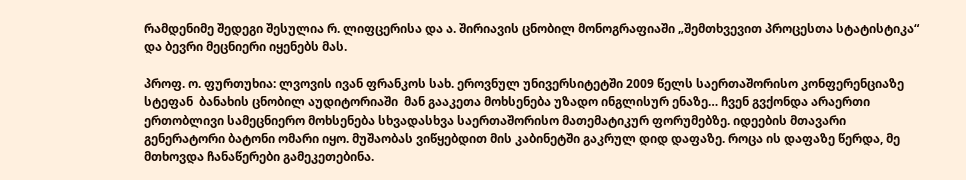რამდენიმე შედეგი შესულია რ. ლიფცერისა და ა. შირიავის ცნობილ მონოგრაფიაში „შემთხვევით პროცესთა სტატისტიკა“ და ბევრი მეცნიერი იყენებს მას.

პროფ. ო. ფურთუხია: ლვოვის ივან ფრანკოს სახ. ეროვნულ უნივერსიტეტში 2009 წელს საერთაშორისო კონფერენციაზე სტეფან  ბანახის ცნობილ აუდიტორიაში  მან გააკეთა მოხსენება უზადო ინგლისურ ენაზე… ჩვენ გვქონდა არაერთი ერთობლივი სამეცნიერო მოხსენება სხვადასხვა საერთაშორისო მათემატიკურ ფორუმებზე. იდეების მთავარი გენერატორი ბატონი ომარი იყო. მუშაობას ვიწყებდით მის კაბინეტში გაკრულ დიდ დაფაზე. როცა ის დაფაზე წერდა, მე მთხოვდა ჩანაწერები გამეკეთებინა.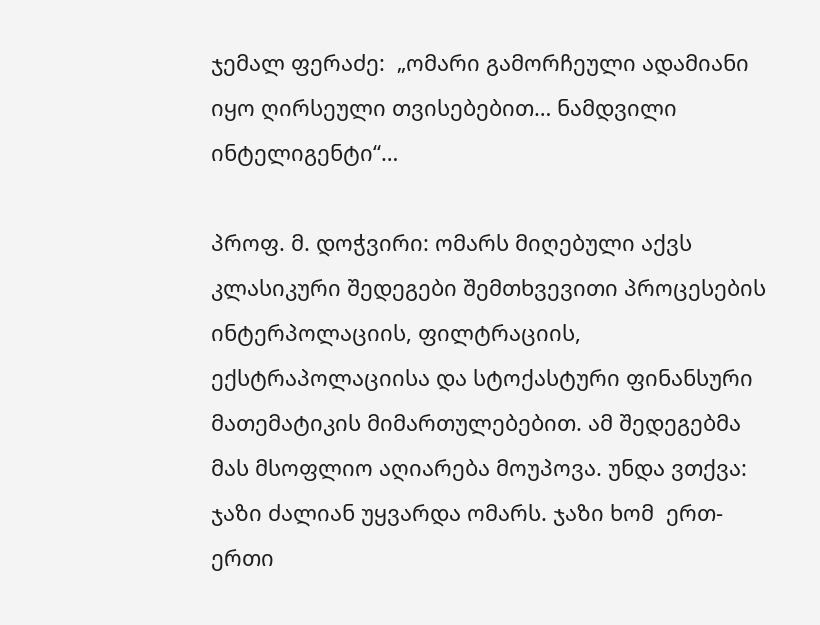ჯემალ ფერაძე:  „ომარი გამორჩეული ადამიანი იყო ღირსეული თვისებებით… ნამდვილი ინტელიგენტი“…

პროფ. მ. დოჭვირი: ომარს მიღებული აქვს კლასიკური შედეგები შემთხვევითი პროცესების ინტერპოლაციის, ფილტრაციის, ექსტრაპოლაციისა და სტოქასტური ფინანსური მათემატიკის მიმართულებებით. ამ შედეგებმა მას მსოფლიო აღიარება მოუპოვა. უნდა ვთქვა: ჯაზი ძალიან უყვარდა ომარს. ჯაზი ხომ  ერთ-ერთი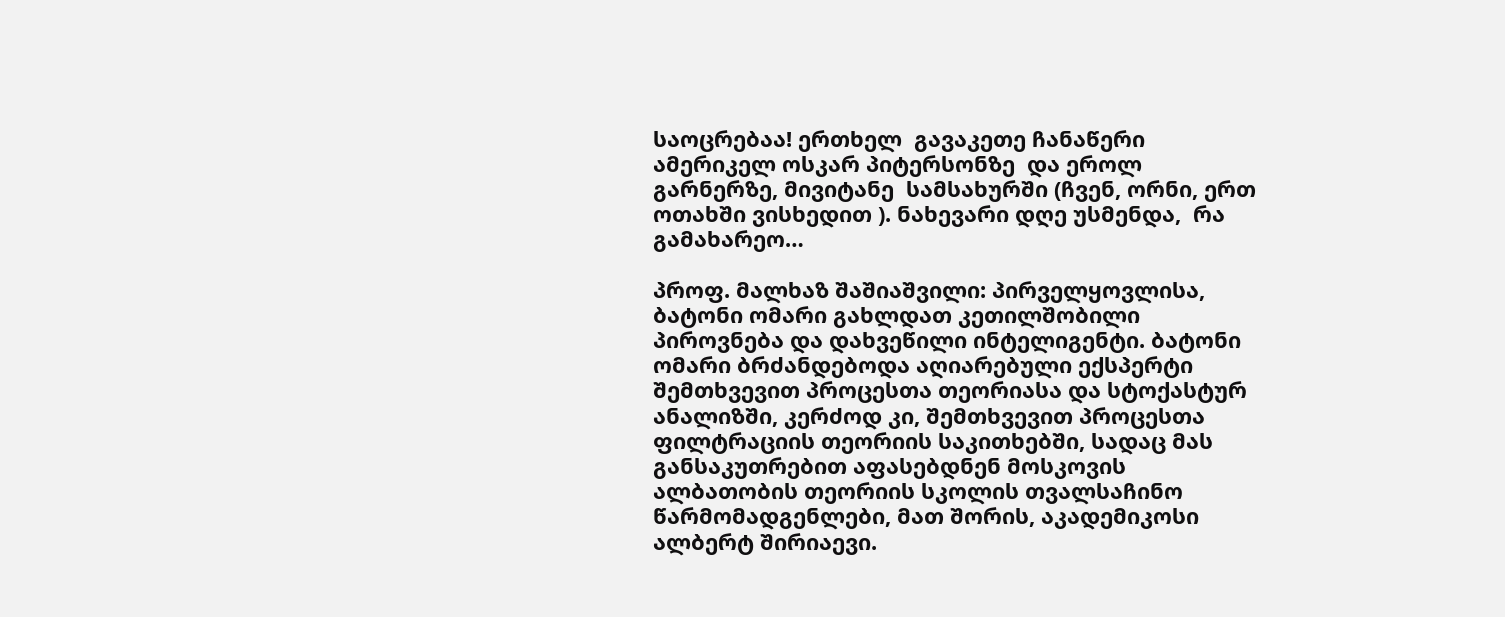საოცრებაა! ერთხელ  გავაკეთე ჩანაწერი ამერიკელ ოსკარ პიტერსონზე  და ეროლ გარნერზე, მივიტანე  სამსახურში (ჩვენ, ორნი, ერთ ოთახში ვისხედით ). ნახევარი დღე უსმენდა,  რა გამახარეო…

პროფ. მალხაზ შაშიაშვილი: პირველყოვლისა, ბატონი ომარი გახლდათ კეთილშობილი პიროვნება და დახვეწილი ინტელიგენტი. ბატონი ომარი ბრძანდებოდა აღიარებული ექსპერტი შემთხვევით პროცესთა თეორიასა და სტოქასტურ ანალიზში, კერძოდ კი, შემთხვევით პროცესთა ფილტრაციის თეორიის საკითხებში, სადაც მას განსაკუთრებით აფასებდნენ მოსკოვის ალბათობის თეორიის სკოლის თვალსაჩინო წარმომადგენლები, მათ შორის, აკადემიკოსი ალბერტ შირიაევი.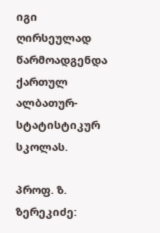იგი ღირსეულად წარმოადგენდა ქართულ ალბათურ-სტატისტიკურ სკოლას.

პროფ. ზ. ზერეკიძე: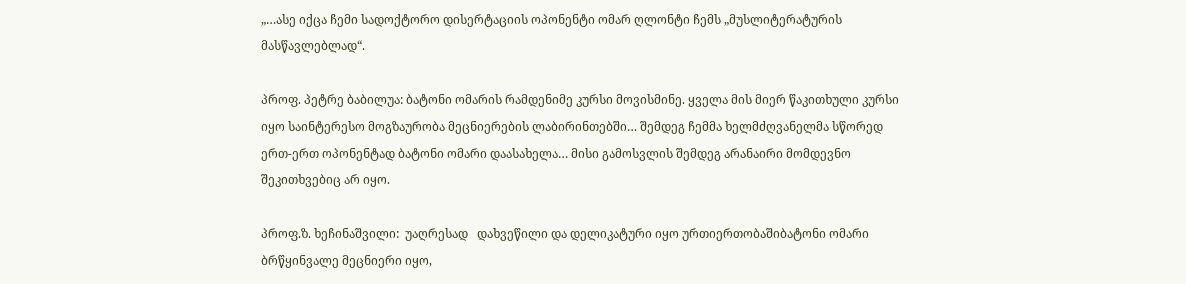„…ასე იქცა ჩემი სადოქტორო დისერტაციის ოპონენტი ომარ ღლონტი ჩემს „მუსლიტერატურის მასწავლებლად“.

პროფ. პეტრე ბაბილუა: ბატონი ომარის რამდენიმე კურსი მოვისმინე. ყველა მის მიერ წაკითხული კურსი იყო საინტერესო მოგზაურობა მეცნიერების ლაბირინთებში… შემდეგ ჩემმა ხელმძღვანელმა სწორედ ერთ-ერთ ოპონენტად ბატონი ომარი დაასახელა… მისი გამოსვლის შემდეგ არანაირი მომდევნო შეკითხვებიც არ იყო.

პროფ.ზ. ხეჩინაშვილი:  უაღრესად   დახვეწილი და დელიკატური იყო ურთიერთობაშიბატონი ომარი ბრწყინვალე მეცნიერი იყო,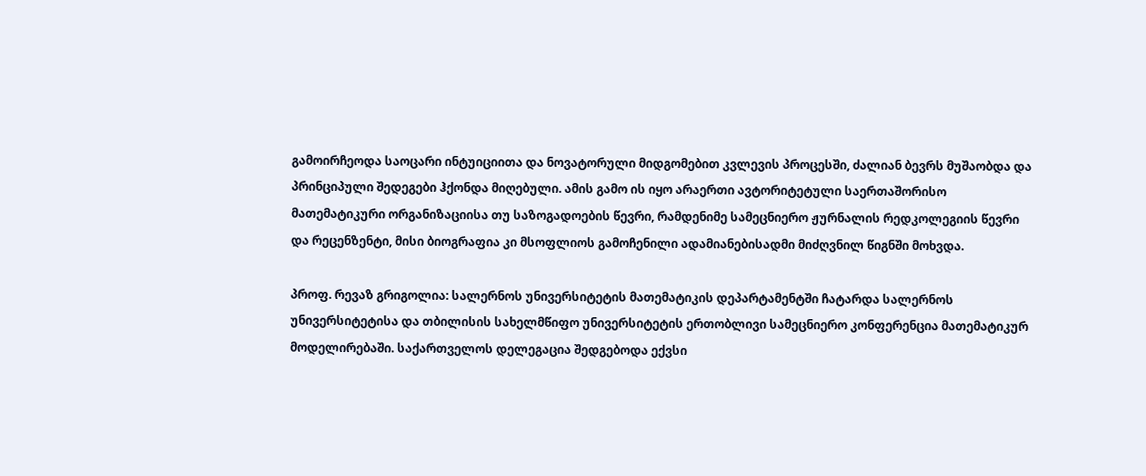გამოირჩეოდა საოცარი ინტუიციითა და ნოვატორული მიდგომებით კვლევის პროცესში, ძალიან ბევრს მუშაობდა და პრინციპული შედეგები ჰქონდა მიღებული. ამის გამო ის იყო არაერთი ავტორიტეტული საერთაშორისო მათემატიკური ორგანიზაციისა თუ საზოგადოების წევრი, რამდენიმე სამეცნიერო ჟურნალის რედკოლეგიის წევრი და რეცენზენტი, მისი ბიოგრაფია კი მსოფლიოს გამოჩენილი ადამიანებისადმი მიძღვნილ წიგნში მოხვდა.

პროფ. რევაზ გრიგოლია: სალერნოს უნივერსიტეტის მათემატიკის დეპარტამენტში ჩატარდა სალერნოს უნივერსიტეტისა და თბილისის სახელმწიფო უნივერსიტეტის ერთობლივი სამეცნიერო კონფერენცია მათემატიკურ მოდელირებაში. საქართველოს დელეგაცია შედგებოდა ექვსი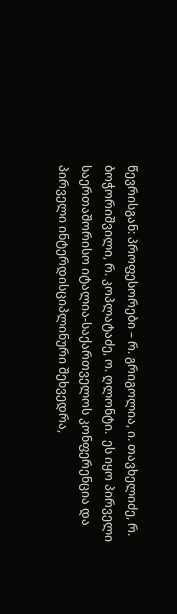წევრისგან: პროფესორები – რ. გრიგოლია, ი. თავხელიძე, რ. ბოჭორიშვილი, რ. კოპლატაძე, ო. ღლონტი.  ეს იყო პირველი საერთაშორისო იტალია-საქართველოს კონფერენცია და პირველი ინტერდისციპლინური შეხვედრა,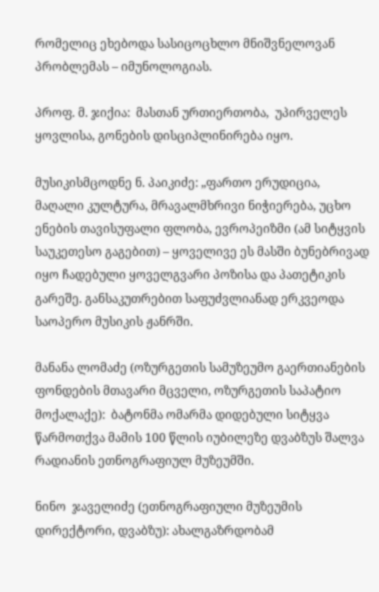რომელიც ეხებოდა სასიცოცხლო მნიშვნელოვან პრობლემას – იმუნოლოგიას.

პროფ. მ. ჯიქია:  მასთან ურთიერთობა,  უპირველეს ყოვლისა, გონების დისციპლინირება იყო.

მუსიკისმცოდნე ნ. პაიკიძე: „ფართო ერუდიცია, მაღალი კულტურა, მრავალმხრივი ნიჭიერება, უცხო ენების თავისუფალი ფლობა, ევროპეიზმი (ამ სიტყვის საუკეთესო გაგებით) – ყოველივე ეს მასში ბუნებრივად იყო ჩადებული ყოველგვარი პოზისა და პათეტიკის გარეშე. განსაკუთრებით საფუძვლიანად ერკვეოდა საოპერო მუსიკის ჟანრში.

მანანა ლომაძე (ოზურგეთის სამუზეუმო გაერთიანების ფონდების მთავარი მცველი, ოზურგეთის საპატიო მოქალაქე):  ბატონმა ომარმა დიდებული სიტყვა წარმოთქვა მამის 100 წლის იუბილეზე დვაბზუს შალვა რადიანის ეთნოგრაფიულ მუზეუმში.

ნინო  ჯაველიძე (ეთნოგრაფიული მუზეუმის დირექტორი, დვაბზუ): ახალგაზრდობამ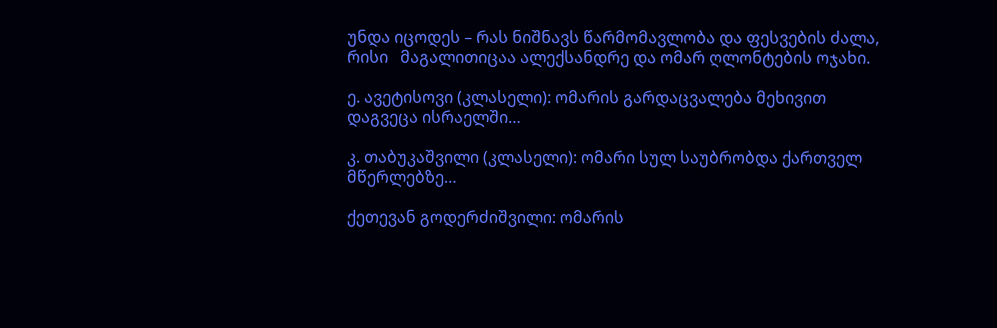უნდა იცოდეს – რას ნიშნავს წარმომავლობა და ფესვების ძალა, რისი   მაგალითიცაა ალექსანდრე და ომარ ღლონტების ოჯახი.

ე. ავეტისოვი (კლასელი): ომარის გარდაცვალება მეხივით დაგვეცა ისრაელში…

კ. თაბუკაშვილი (კლასელი): ომარი სულ საუბრობდა ქართველ მწერლებზე…

ქეთევან გოდერძიშვილი: ომარის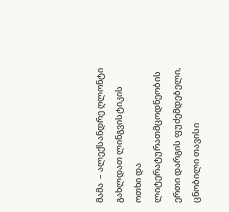მამა  – ალექსანდრე ღლონტი გახლდათ ლინგვისტიკის ოთხი და ლიტერატურათმცოდნეობის ერთი დარგის ფუძემდებელი, ცნობილი თავისი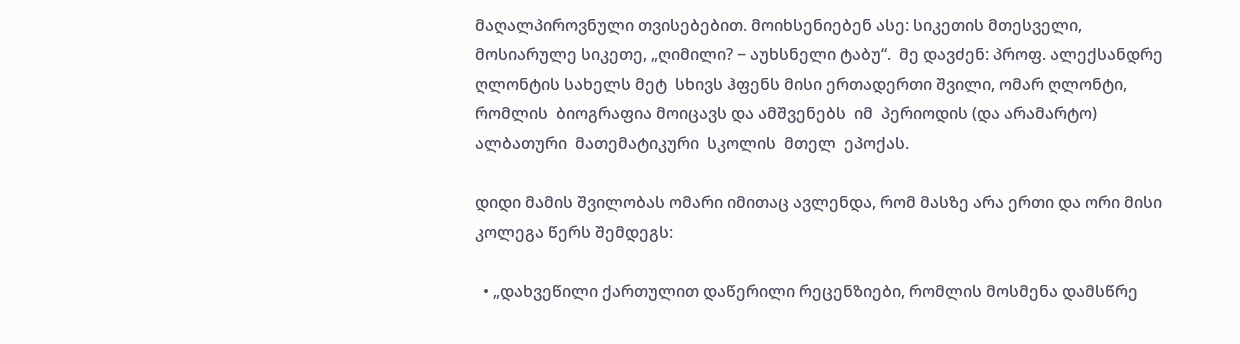მაღალპიროვნული თვისებებით. მოიხსენიებენ ასე: სიკეთის მთესველი, მოსიარულე სიკეთე, „ღიმილი? ‒ აუხსნელი ტაბუ“.  მე დავძენ: პროფ. ალექსანდრე  ღლონტის სახელს მეტ  სხივს ჰფენს მისი ერთადერთი შვილი, ომარ ღლონტი, რომლის  ბიოგრაფია მოიცავს და ამშვენებს  იმ  პერიოდის (და არამარტო) ალბათური  მათემატიკური  სკოლის  მთელ  ეპოქას.

დიდი მამის შვილობას ომარი იმითაც ავლენდა, რომ მასზე არა ერთი და ორი მისი კოლეგა წერს შემდეგს:

  • „დახვეწილი ქართულით დაწერილი რეცენზიები, რომლის მოსმენა დამსწრე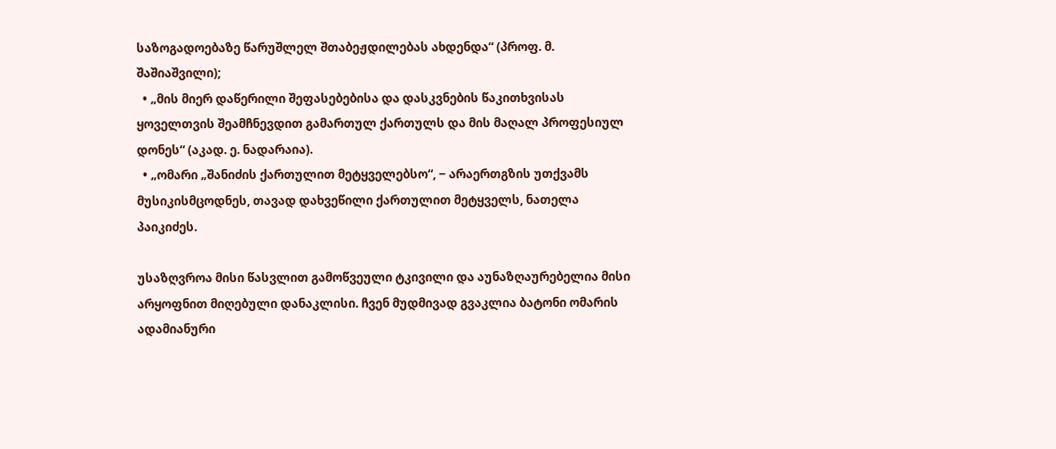საზოგადოებაზე წარუშლელ შთაბეჟდილებას ახდენდა“ (პროფ. მ. შაშიაშვილი);
  • „მის მიერ დაწერილი შეფასებებისა და დასკვნების წაკითხვისას ყოველთვის შეამჩნევდით გამართულ ქართულს და მის მაღალ პროფესიულ დონეს“ (აკად. ე. ნადარაია).
  • „ომარი „შანიძის ქართულით მეტყველებსო“, ‒ არაერთგზის უთქვამს მუსიკისმცოდნეს, თავად დახვეწილი ქართულით მეტყველს, ნათელა პაიკიძეს.

უსაზღვროა მისი წასვლით გამოწვეული ტკივილი და აუნაზღაურებელია მისი არყოფნით მიღებული დანაკლისი. ჩვენ მუდმივად გვაკლია ბატონი ომარის ადამიანური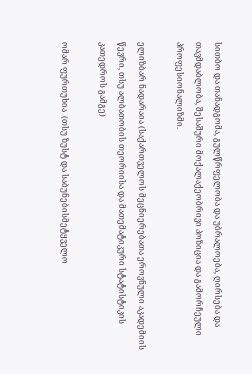სითბო და თანადგომა, გულწრფელობა და უბრალოება, ღირსება და თავმდაბლობა, შესაშური მოქალაქეობრივი პოზიცია და გამორჩეული პროფესიონალიზმი.

ელიზბარ ნადარაია (საქართველოს მეცნიერებათა ეროვნული აკადემიის წევრი, თსუ ალბათობის თეორიისა და მათემატიკური სტატისტიკის კათედროს გამგე)

ომარ ფურთუხია  (თსუ ზუსტ და საბუნებისმეტყველო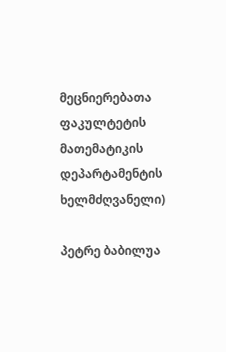მეცნიერებათა ფაკულტეტის მათემატიკის დეპარტამენტის ხელმძღვანელი)

პეტრე ბაბილუა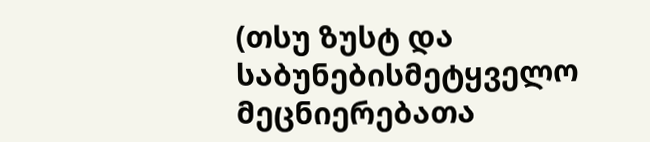(თსუ ზუსტ და საბუნებისმეტყველო მეცნიერებათა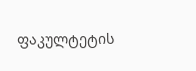ფაკულტეტის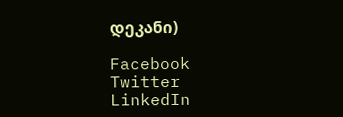დეკანი)

Facebook
Twitter
LinkedIn